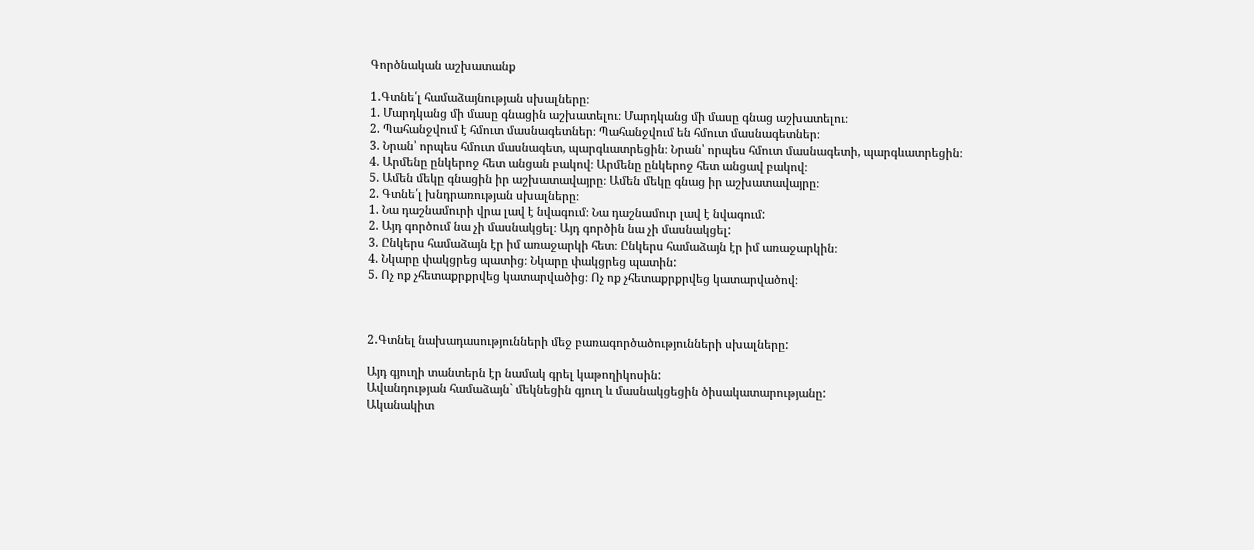Գործնական աշխատանք

1․Գտնե՛լ համաձայնության սխալները։
1. Մարդկանց մի մասը գնացին աշխատելու։ Մարդկանց մի մասը գնաց աշխատելու։
2. Պահանջվում է հմուտ մասնագետներ։ Պահանջվում են հմուտ մասնագետներ։
3. Նրան՝ որպես հմուտ մասնագետ, պարգևատրեցին։ Նրան՝ որպես հմուտ մասնագետի, պարգևատրեցին։
4. Արմենը ընկերոջ հետ անցան բակով։ Արմենը ընկերոջ հետ անցավ բակով։
5. Ամեն մեկը գնացին իր աշխատավայրը։ Ամեն մեկը գնաց իր աշխատավայրը։
2. Գտնե՛լ խնդրառության սխալները։
1. Նա դաշնամուրի վրա լավ է նվագում։ Նա դաշնամուր լավ է նվագում:
2. Այդ գործում նա չի մասնակցել։ Այդ գործին նա չի մասնակցել:
3. Ընկերս համաձայն էր իմ առաջարկի հետ։ Ընկերս համաձայն էր իմ առաջարկին։
4. Նկարը փակցրեց պատից։ Նկարը փակցրեց պատին:
5. Ոչ ոք չհետաքրքրվեց կատարվածից։ Ոչ ոք չհետաքրքրվեց կատարվածով։



2․Գտնել նախադասությունների մեջ բառագործածությունների սխալները:

Այդ գյուղի տանտերն էր նամակ գրել կաթողիկոսին:
Ավանդության համաձայն` մեկնեցին գյուղ և մասնակցեցին ծիսակատարությանը:
Ականակիտ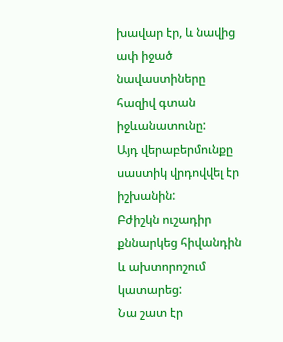խավար էր, և նավից ափ իջած նավաստիները հազիվ գտան իջևանատունը:
Այդ վերաբերմունքը սաստիկ վրդովվել էր իշխանին:
Բժիշկն ուշադիր քննարկեց հիվանդին և ախտորոշում կատարեց:
Նա շատ էր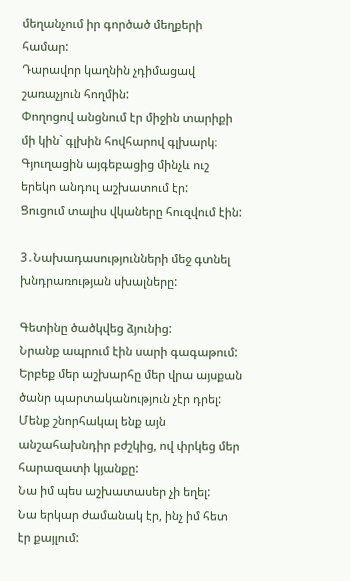մեղանչում իր գործած մեղքերի համար:
Դարավոր կաղնին չդիմացավ շառաչյուն հողմին:
Փողոցով անցնում էր միջին տարիքի մի կին` գլխին հովհարով գլխարկ։
Գյուղացին այգեբացից մինչև ուշ երեկո անդուլ աշխատում էր:
Ցուցում տալիս վկաները հուզվում էին:

3․Նախադասությունների մեջ գտնել խնդրառության սխալները:

Գետինը ծածկվեց ձյունից:
Նրանք ապրում էին սարի գագաթում:
Երբեք մեր աշխարհը մեր վրա այսքան ծանր պարտականություն չէր դրել:
Մենք շնորհակալ ենք այն անշահախնդիր բժշկից, ով փրկեց մեր հարազատի կյանքը:
Նա իմ պես աշխատասեր չի եղել:
Նա երկար ժամանակ էր, ինչ իմ հետ էր քայլում: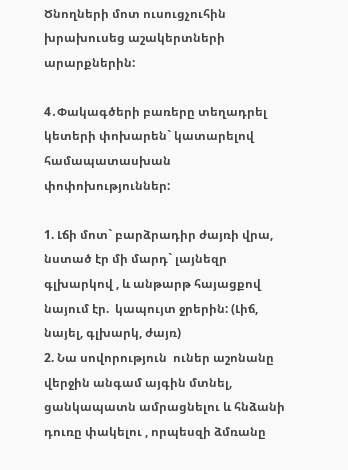Ծնողների մոտ ուսուցչուհին խրախուսեց աշակերտների արարքներին:

4․Փակագծերի բառերը տեղադրել կետերի փոխարեն` կատարելով համապատասխան փոփոխություններ:

1. Լճի մոտ` բարձրադիր ժայռի վրա, նստած էր մի մարդ` լայնեզր գլխարկով , և անթարթ հայացքով նայում էր.  կապույտ ջրերին: (Լիճ, նայել, գլխարկ, ժայռ)
2. Նա սովորություն  ուներ աշոնանը վերջին անգամ այգին մտնել, ցանկապատն ամրացնելու և հնձանի  դուռը փակելու , որպեսզի ձմռանը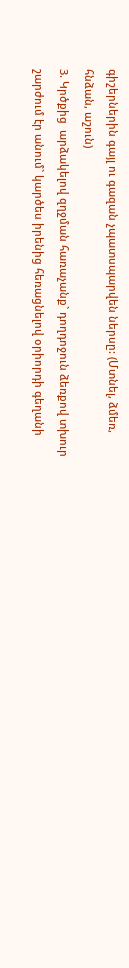գիշերներին գայլ ու գազան չպատսպարվեն ներսը: (Մտնել, ձմեռ, հնձան, աշուն)
3. Կրծքից  արձակելով զղջման հառաչանք` դողդոջուն ձեռքով տխուր  շարժում էր անում` կարծես իրենից հեռացնելով օրիորդի գեղանի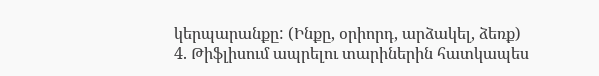կերպարանքը: (Ինքը, օրիորդ, արձակել, ձեռք)
4. Թիֆլիսում ապրելու տարիներին հատկապես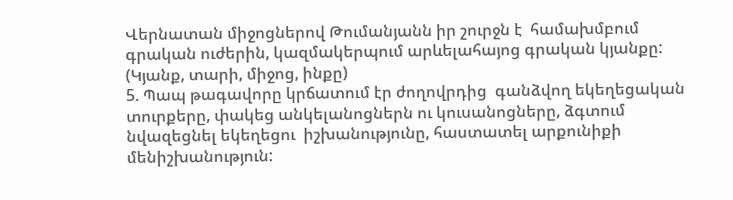Վերնատան միջոցներով Թումանյանն իր շուրջն է  համախմբում գրական ուժերին, կազմակերպում արևելահայոց գրական կյանքը: (Կյանք, տարի, միջոց, ինքը)
5. Պապ թագավորը կրճատում էր ժողովրդից  գանձվող եկեղեցական տուրքերը, փակեց անկելանոցներն ու կուսանոցները, ձգտում նվազեցնել եկեղեցու  իշխանությունը, հաստատել արքունիքի   մենիշխանություն: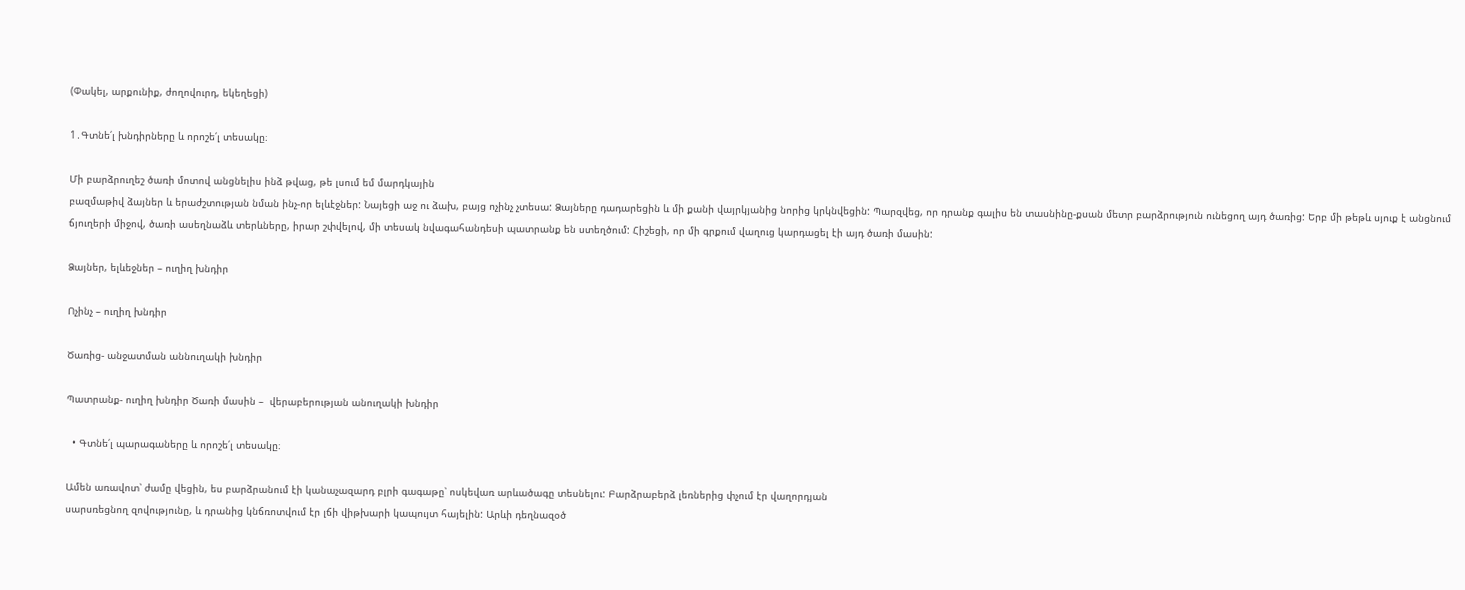(Փակել, արքունիք, ժողովուրդ, եկեղեցի)

1․Գտնե՛լ խնդիրները և որոշե՛լ տեսակը։

Մի բարձրուղեշ ծառի մոտով անցնելիս ինձ թվաց, թե լսում եմ մարդկային
բազմաթիվ ձայներ և երաժշտության նման ինչ-որ ելևէջներ: Նայեցի աջ ու ձախ, բայց ոչինչ չտեսա: Ձայները դադարեցին և մի քանի վայրկյանից նորից կրկնվեցին: Պարզվեց, որ դրանք գալիս են տասնինը-քսան մետր բարձրություն ունեցող այդ ծառից: Երբ մի թեթև սյուք է անցնում ճյուղերի միջով, ծառի ասեղնաձև տերևները, իրար շփվելով, մի տեսակ նվագահանդեսի պատրանք են ստեղծում: Հիշեցի, որ մի գրքում վաղուց կարդացել էի այդ ծառի մասին:

Ձայներ, ելևեջներ – ուղիղ խնդիր

Ոչինչ – ուղիղ խնդիր

Ծառից- անջատման աննուղակի խնդիր

Պատրանք- ուղիղ խնդիր Ծառի մասին –  վերաբերության անուղակի խնդիր

  • Գտնե՛լ պարագաները և որոշե՛լ տեսակը։

Ամեն առավոտ՝ ժամը վեցին, ես բարձրանում էի կանաչազարդ բլրի գագաթը՝ ոսկեվառ արևածագը տեսնելու: Բարձրաբերձ լեռներից փչում էր վաղորդյան
սարսռեցնող զովությունը, և դրանից կնճռոտվում էր լճի վիթխարի կապույտ հայելին: Արևի դեղնազօծ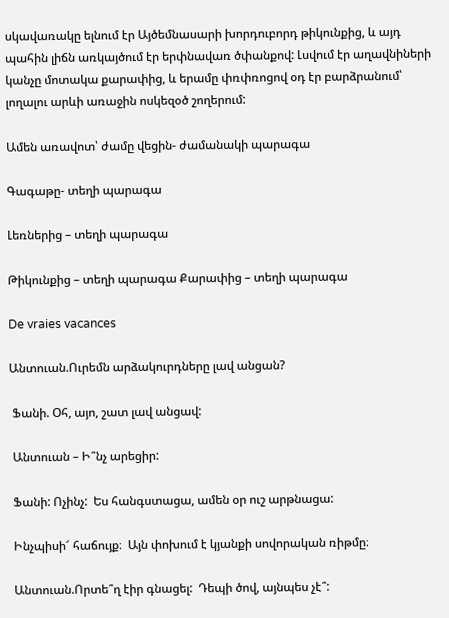սկավառակը ելնում էր Այծեմնասարի խորդուբորդ թիկունքից, և այդ պահին լիճն առկայծում էր երփնավառ ծփանքով: Լսվում էր աղավնիների կանչը մոտակա քարափից, և երամը փռփռոցով օդ էր բարձրանում՝ լողալու արևի առաջին ոսկեզօծ շողերում:

Ամեն առավոտ՝ ժամը վեցին- ժամանակի պարագա

Գագաթը- տեղի պարագա

Լեռներից – տեղի պարագա

Թիկունքից – տեղի պարագա Քարափից – տեղի պարագա

De vraies vacances

Անտուան.Ուրեմն արձակուրդները լավ անցան?

 Ֆանի. Օհ, այո, շատ լավ անցավ:

 Անտուան – Ի՞նչ արեցիր:

 Ֆանի: Ոչինչ:  Ես հանգստացա, ամեն օր ուշ արթնացա:

 Ինչպիսի՜ հաճույք։  Այն փոխում է կյանքի սովորական ռիթմը։

 Անտուան.Որտե՞ղ էիր գնացել:  Դեպի ծով, այնպես չէ՞: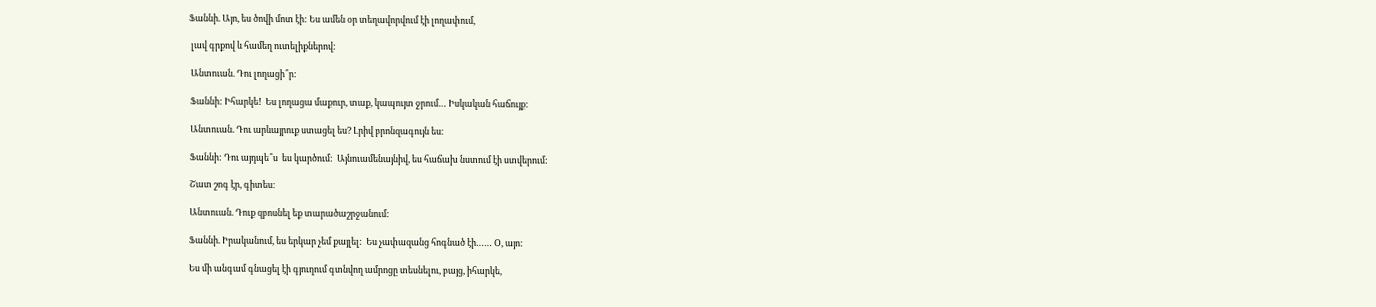Ֆաննի. Այո, ես ծովի մոտ էի: Ես ամեն օր տեղավորվում էի լողափում,

 լավ գրքով և համեղ ուտելիքներով:

 Անտուան. Դու լողացի՞ր:

 Ֆաննի: Իհարկե!  Ես լողացա մաքուր, տաք, կապույտ ջրում… Իսկական հաճույք:

 Անտուան. Դու արևայրուք ստացել ես? Լրիվ բրոնզագույն ես։

 Ֆաննի: Դու այդպե՞ս  ես կարծում:  Այնուամենայնիվ, ես հաճախ նստում էի ստվերում:

 Շատ շոգ էր, գիտես։

 Անտուան. Դուք զբոսնել եք տարածաշրջանում:

 Ֆաննի. Իրականում, ես երկար չեմ քայլել:  Ես չափազանց հոգնած էի…… Օ, այո:

 Ես մի անգամ գնացել էի գյուղում գտնվող ամրոցը տեսնելու, բայց, իհարկե,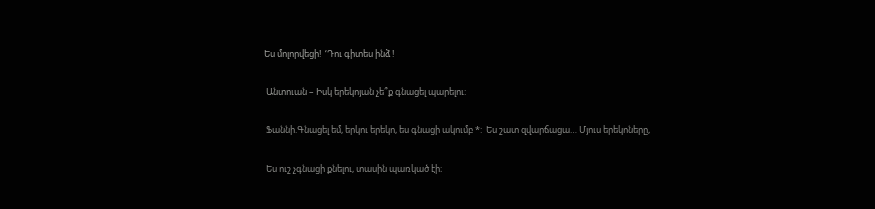Ես մոլորվեցի!  ‘Դու գիտես ինձ !

 Անտուան – Իսկ երեկոյան չե՞ք գնացել պարելու:

 Ֆաննի.Գնացել եմ, երկու երեկո, ես գնացի ակումբ *:  Ես շատ զվարճացա… Մյուս երեկոները,

 Ես ուշ չգնացի քնելու, տասին պառկած էի։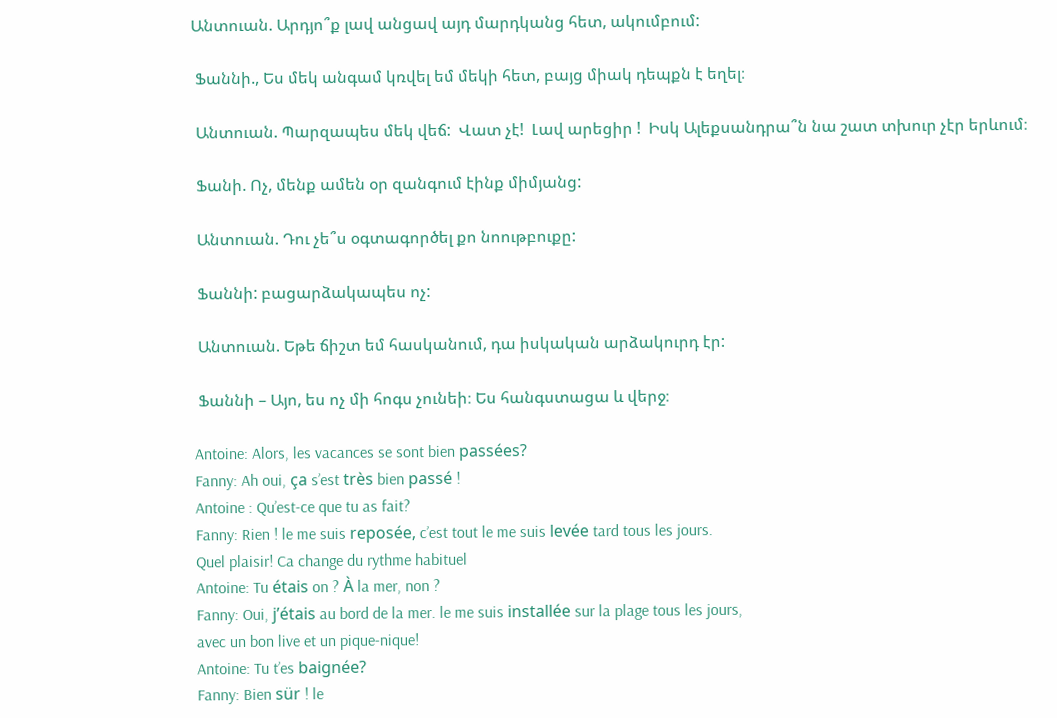Անտուան. Արդյո՞ք լավ անցավ այդ մարդկանց հետ, ակումբում:

 Ֆաննի., Ես մեկ անգամ կռվել եմ մեկի հետ, բայց միակ դեպքն է եղել։

 Անտուան. Պարզապես մեկ վեճ:  Վատ չէ!  Լավ արեցիր !  Իսկ Ալեքսանդրա՞ն նա շատ տխուր չէր երևում։

 Ֆանի. Ոչ, մենք ամեն օր զանգում էինք միմյանց:

 Անտուան. Դու չե՞ս օգտագործել քո նոութբուքը:

 Ֆաննի: բացարձակապես ոչ:

 Անտուան. Եթե ճիշտ եմ հասկանում, դա իսկական արձակուրդ էր:

 Ֆաննի – Այո, ես ոչ մի հոգս չունեի։ Ես հանգստացա և վերջ։

Antoine: Alors, les vacances se sont bien passées?
Fanny: Ah oui, ça s’est très bien passé !
Antoine : Qu’est-ce que tu as fait?
Fanny: Rien ! le me suis reposée, c’est tout le me suis levée tard tous les jours.
Quel plaisir! Ca change du rythme habituel
Antoine: Tu étais on ? À la mer, non ?
Fanny: Oui, j’étais au bord de la mer. le me suis installée sur la plage tous les jours,
avec un bon live et un pique-nique!
Antoine: Tu t’es baignée?
Fanny: Bien sür ! le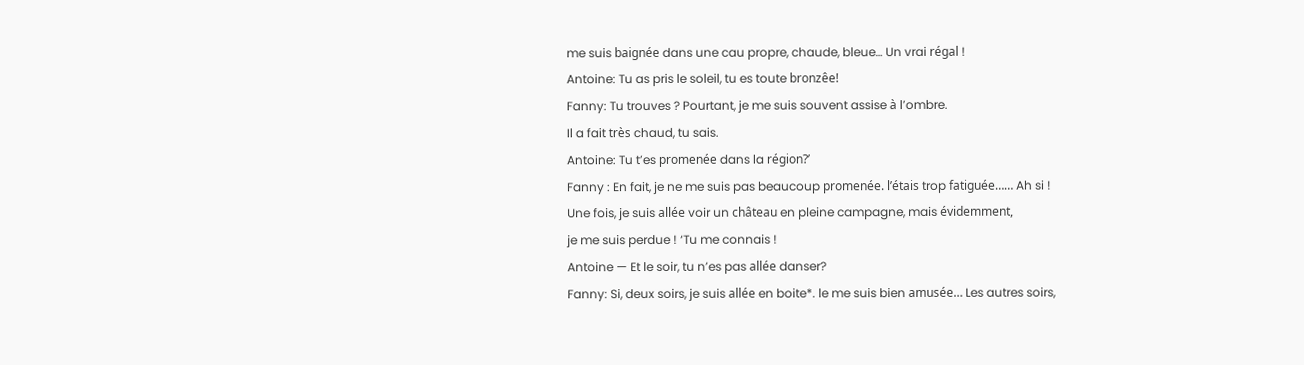me suis baignée dans une cau propre, chaude, bleue… Un vrai régal !
Antoine: Tu as pris le soleil, tu es toute bronzêe!
Fanny: Tu trouves ? Pourtant, je me suis souvent assise à l’ombre.
Il a fait très chaud, tu sais.
Antoine: Tu t’es promenée dans la région?’
Fanny : En fait, je ne me suis pas beaucoup promenée. l’étais trop fatiguée…… Ah si !
Une fois, je suis allée voir un château en pleine campagne, mais évidemment,
je me suis perdue ! ‘Tu me connais !
Antoine — Et le soir, tu n’es pas allée danser?
Fanny: Si, deux soirs, je suis allée en boite*. le me suis bien amusée… Les autres soirs,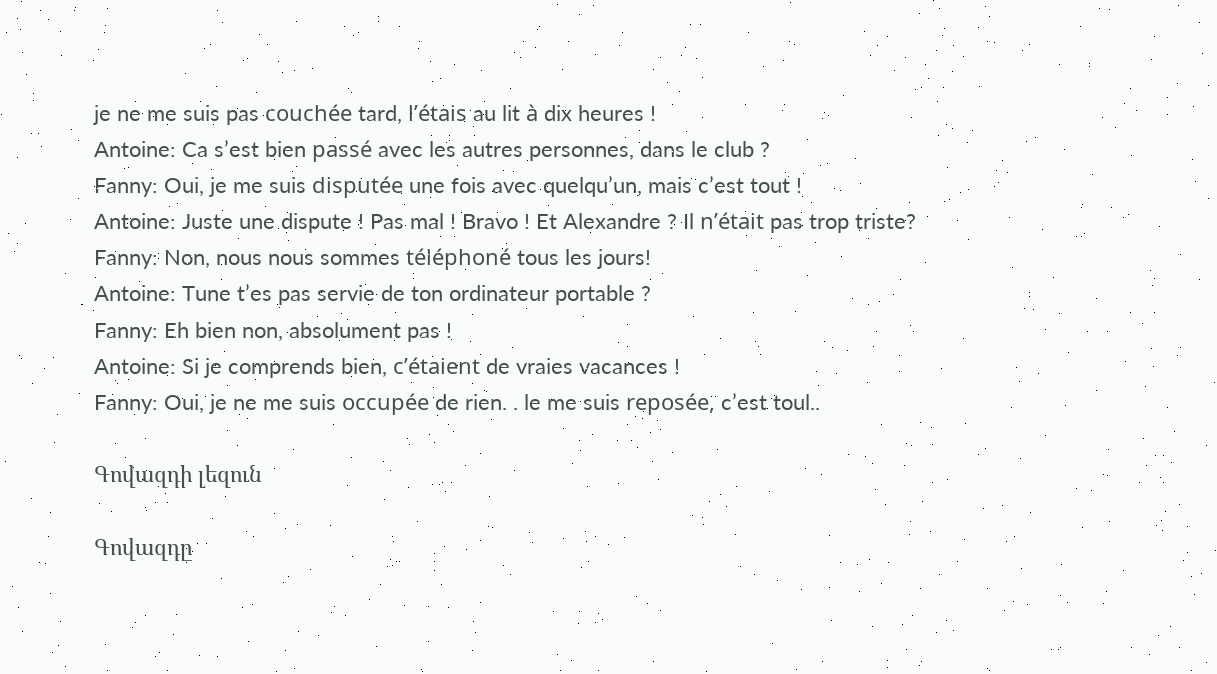je ne me suis pas couchée tard, l’étais au lit à dix heures !
Antoine: Ca s’est bien passé avec les autres personnes, dans le club ?
Fanny: Oui, je me suis disputée une fois avec quelqu’un, mais c’est tout !
Antoine: Juste une dispute ! Pas mal ! Bravo ! Et Alexandre ? Il n’était pas trop triste?
Fanny: Non, nous nous sommes téléphoné tous les jours!
Antoine: Tune t’es pas servie de ton ordinateur portable ?
Fanny: Eh bien non, absolument pas !
Antoine: Si je comprends bien, c’étaient de vraies vacances !
Fanny: Oui, je ne me suis occupée de rien. . le me suis reposée, c’est toul..

Գովազդի լեզուն

Գովազդը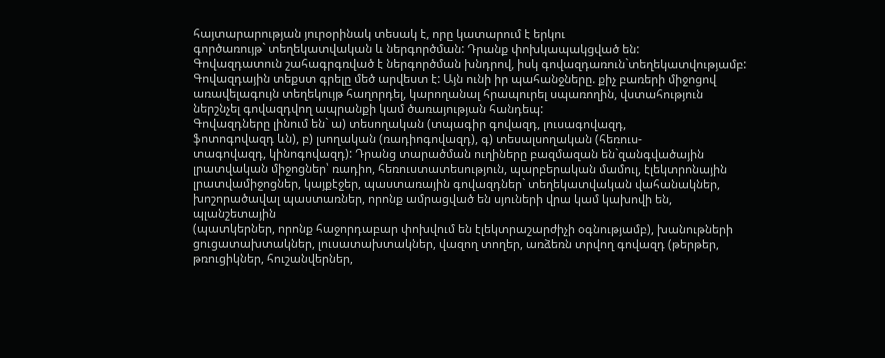հայտարարության յուրօրինակ տեսակ է, որը կատարում է երկու
գործառույթ` տեղեկատվական և ներգործման: Դրանք փոխկապակցված են:
Գովազդատուն շահագրգռված է ներգործման խնդրով, իսկ գովազդառուն`տեղեկատվությամբ:
Գովազդային տեքստ գրելը մեծ արվեստ է: Այն ունի իր պահանջները. քիչ բառերի միջոցով առավելագույն տեղեկույթ հաղորդել, կարողանալ հրապուրել սպառողին, վստահություն ներշնչել գովազդվող ապրանքի կամ ծառայության հանդեպ:
Գովազդները լինում են` ա) տեսողական (տպագիր գովազդ, լուսագովազդ,
ֆոտոգովազդ ևն), բ) լսողական (ռադիոգովազդ), գ) տեսալսողական (հեռուս-
տագովազդ, կինոգովազդ): Դրանց տարածման ուղիները բազմազան են`զանգվածային լրատվական միջոցներ՝ ռադիո, հեռուստատեսություն, պարբերական մամուլ, էլեկտրոնային լրատվամիջոցներ, կայքէջեր, պաստառային գովազդներ` տեղեկատվական վահանակներ, խոշորածավալ պաստառներ, որոնք ամրացված են սյուների վրա կամ կախովի են, պլանշետային
(պատկերներ, որոնք հաջորդաբար փոխվում են էլեկտրաշարժիչի օգնությամբ), խանութների ցուցատախտակներ, լուսատախտակներ, վազող տողեր, առձեռն տրվող գովազդ (թերթեր, թռուցիկներ, հուշանվերներ,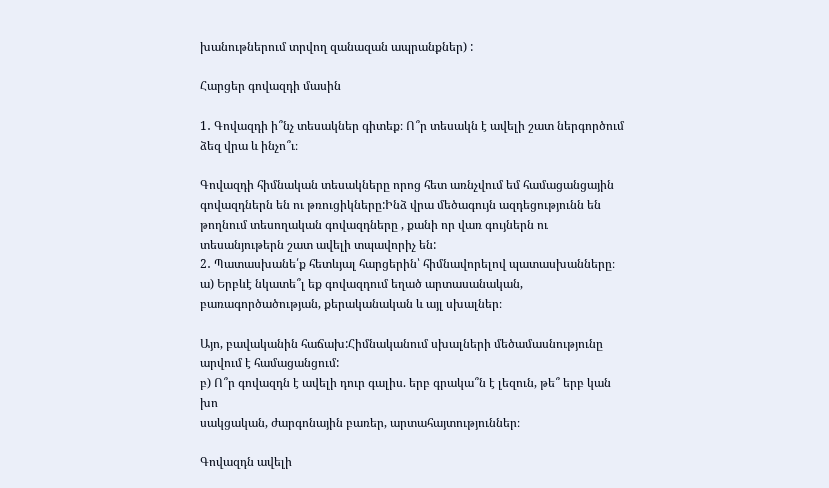խանութներում տրվող զանազան ապրանքներ) :

Հարցեր գովազդի մասին

1․ Գովազդի ի՞նչ տեսակներ գիտեք։ Ո՞ր տեսակն է ավելի շատ ներգործում
ձեզ վրա և ինչո՞ւ։

Գովազդի հիմնական տեսակները որոց հետ առնչվում եմ համացանցային գովազդներն են ու թռուցիկները:Ինձ վրա մեծագույն ազդեցությունն են թողնում տեսողական գովազդները , քանի որ վառ գույներն ու տեսանյութերն շատ ավելի տպավորիչ են:
2․ Պատասխանե՛ք հետևյալ հարցերին՝ հիմնավորելով պատասխանները։
ա) Երբևէ նկատե՞լ եք գովազդում եղած արտասանական, բառագործածության, քերականական և այլ սխալներ։

Այո, բավականին հաճախ:Հիմնականում սխալների մեծամասնությունը արվում է համացանցում:
բ) Ո՞ր գովազդն է ավելի դուր գալիս. երբ գրակա՞ն է լեզուն, թե՞ երբ կան խո
սակցական, ժարգոնային բառեր, արտահայտություններ։

Գովազդն ավելի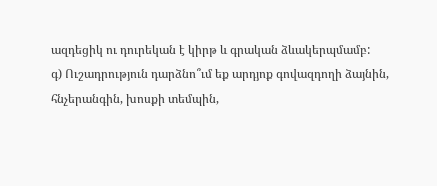ազդեցիկ ու դուրեկան է կիրթ և գրական ձևակերպմամբ:
գ) Ուշադրություն դարձնո՞ւմ եք արդյոք գովազդողի ձայնին, հնչերանգին, խոսքի տեմպին,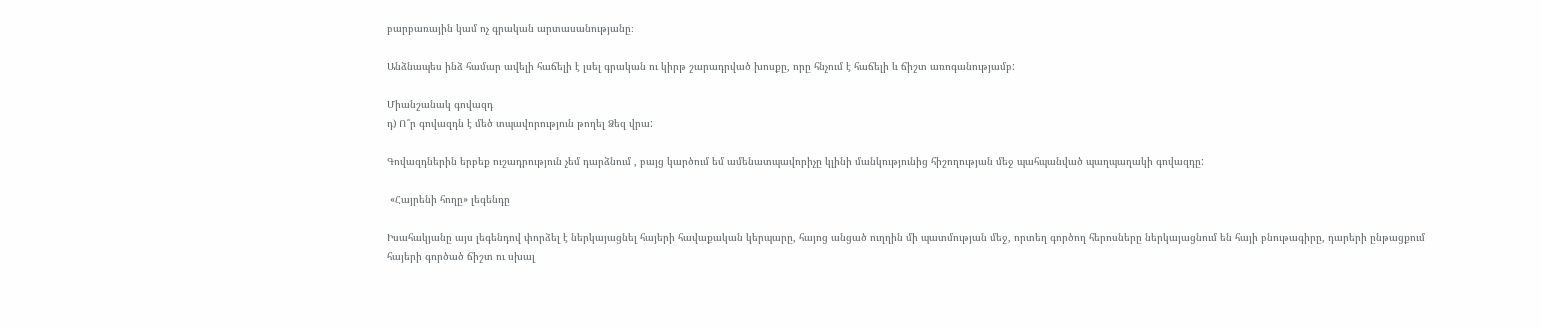բարբառային կամ ոչ գրական արտասանությանը։

Անձնապես ինձ համար ավելի հաճելի է լսել գրական ու կիրթ շարադրված խոսքը, որը հնչում է հաճելի և ճիշտ առոգանությամբ:

Միանշանակ գովազդ
դ) Ո՞ր գովազդն է մեծ տպավորություն թողել Ձեզ վրա:

Գովազդներին երբեք ուշադրություն չեմ դարձնում , բայց կարծում եմ ամենատպավորիչը կլինի մանկությունից հիշողության մեջ պահպանված պաղպաղակի գովազդը:

 «Հայրենի հողը» լեգենդը

Իսահակյանը այս լեգենդով փորձել է ներկայացնել հայերի հավաքական կերպարը, հայոց անցած ուղղին մի պատմության մեջ, որտեղ գործող հերոսները ներկայացնում են հայի բնութագիրը, դարերի ընթացքում հայերի գործած ճիշտ ու սխալ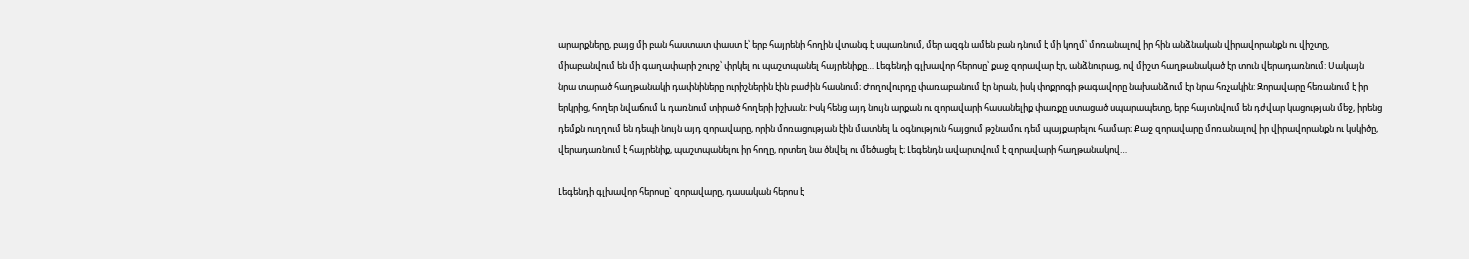արարքները, բայց մի բան հաստատ փաստ է՝ երբ հայրենի հողին վտանգ է սպառնում, մեր ազգն ամեն բան դնում է մի կողմ՝ մոռանալով իր հին անձնական վիրավորանքն ու վիշտը, միաբանվում են մի գաղափարի շուրջ՝ փրկել ու պաշտպանել հայրենիքը… Լեգենդի գլխավոր հերոսը՝ քաջ զորավար էր, անձնուրաց, ով միշտ հաղթանակած էր տուն վերադառնում: Սակայն նրա տարած հաղթանակի դափնիները ուրիշներին էին բաժին հասնում։ Ժողովուրդը փառաբանում էր նրան, իսկ փոքրոգի թագավորը նախանձում էր նրա հռչակին: Զորավարը հեռանում է իր երկրից, հողեր նվաճում և դառնում տիրած հողերի իշխան: Իսկ հենց այդ նույն արքան ու զորավարի հասանելիք փառքը ստացած սպարապետը, երբ հայտնվում են դժվար կացության մեջ, իրենց դեմքն ուղղում են դեպի նույն այդ զորավարը, որին մոռացության էին մատնել և օգնություն հայցում թշնամու դեմ պայքարելու համար։ Քաջ զորավարը մոռանալով իր վիրավորանքն ու կսկիծը, վերադառնում է հայրենիք, պաշտպանելու իր հողը, որտեղ նա ծնվել ու մեծացել է։ Լեգենդն ավարտվում է զորավարի հաղթանակով…

Լեգենդի գլխավոր հերոսը` զորավարը, դասական հերոս է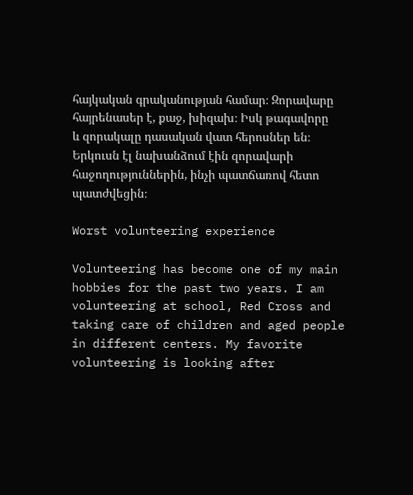հայկական գրականության համար։ Զորավարը հայրենասեր է, քաջ, խիզախ։ Իսկ թագավորը և զորակալը դասական վատ հերոսներ են։ Երկուսն էլ նախանձում էին զորավարի հաջողություններին, ինչի պատճառով հետո պատժվեցին։

Worst volunteering experience

Volunteering has become one of my main hobbies for the past two years. I am volunteering at school, Red Cross and taking care of children and aged people in different centers. My favorite volunteering is looking after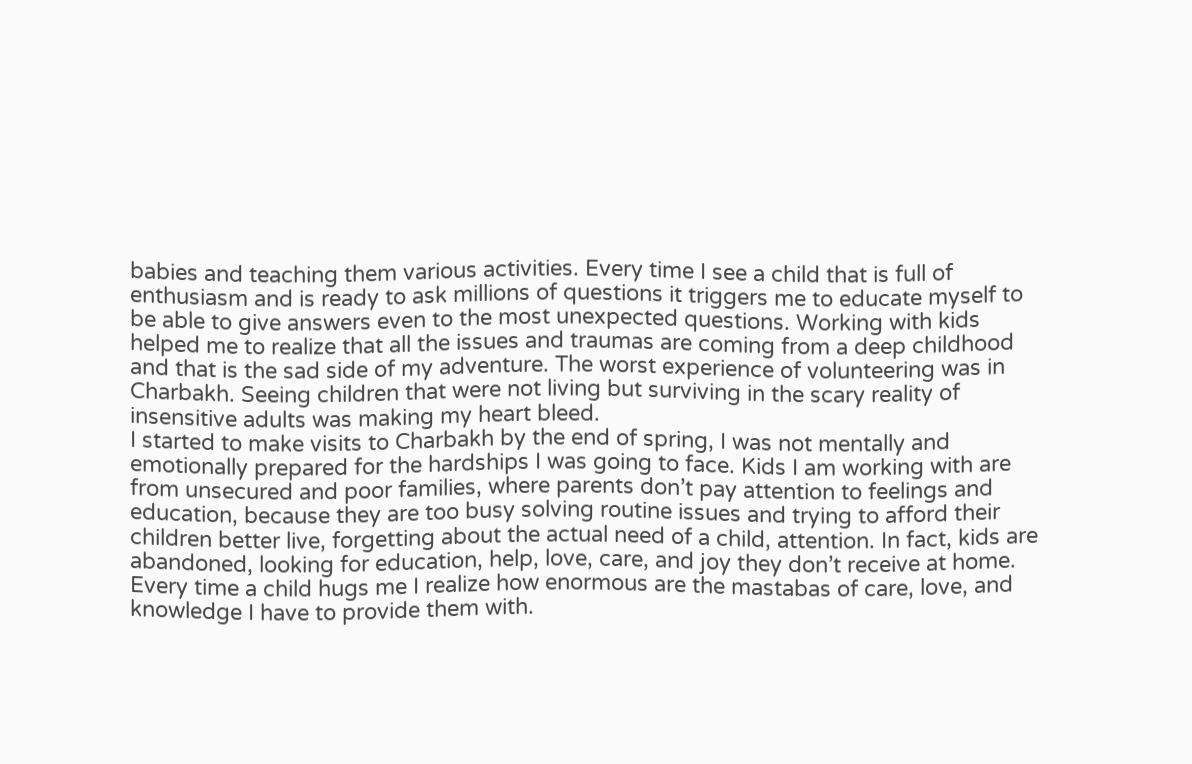babies and teaching them various activities. Every time I see a child that is full of enthusiasm and is ready to ask millions of questions it triggers me to educate myself to be able to give answers even to the most unexpected questions. Working with kids helped me to realize that all the issues and traumas are coming from a deep childhood and that is the sad side of my adventure. The worst experience of volunteering was in Charbakh. Seeing children that were not living but surviving in the scary reality of insensitive adults was making my heart bleed.
I started to make visits to Charbakh by the end of spring, I was not mentally and emotionally prepared for the hardships I was going to face. Kids I am working with are from unsecured and poor families, where parents don’t pay attention to feelings and education, because they are too busy solving routine issues and trying to afford their children better live, forgetting about the actual need of a child, attention. In fact, kids are abandoned, looking for education, help, love, care, and joy they don’t receive at home. Every time a child hugs me I realize how enormous are the mastabas of care, love, and knowledge I have to provide them with.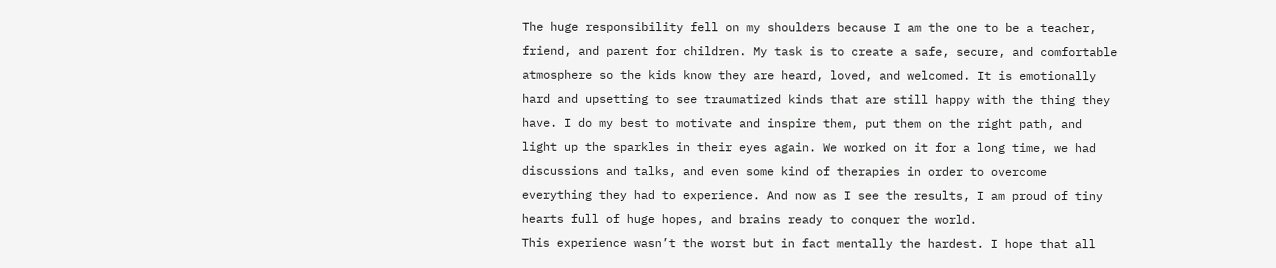The huge responsibility fell on my shoulders because I am the one to be a teacher, friend, and parent for children. My task is to create a safe, secure, and comfortable atmosphere so the kids know they are heard, loved, and welcomed. It is emotionally hard and upsetting to see traumatized kinds that are still happy with the thing they have. I do my best to motivate and inspire them, put them on the right path, and light up the sparkles in their eyes again. We worked on it for a long time, we had discussions and talks, and even some kind of therapies in order to overcome everything they had to experience. And now as I see the results, I am proud of tiny hearts full of huge hopes, and brains ready to conquer the world.
This experience wasn’t the worst but in fact mentally the hardest. I hope that all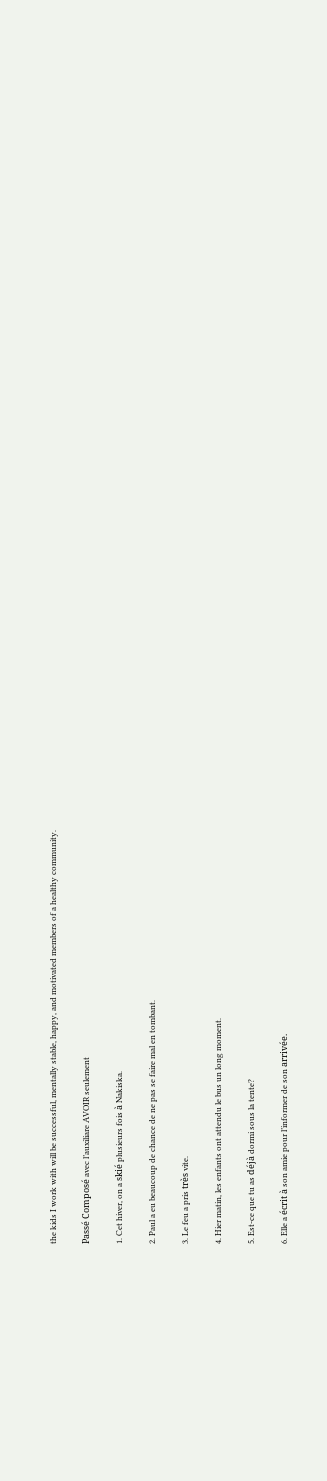the kids I work with will be successful, mentally stable, happy, and motivated members of a healthy community.

Passé Composé avec l’auxiliare AVOIR seulement

1. Cet hiver, on a skié plusieurs fois à Nakiska.

2. Paul a eu beaucoup de chance de ne pas se faire mal en tombant.

3. Le feu a pris très vite.

4. Hier matin, les enfants ont attendu le bus un long moment.

5. Est-ce que tu as déjà dormi sous la tente?

6. Elle a écrit à son amie pour l’informer de son arrivée.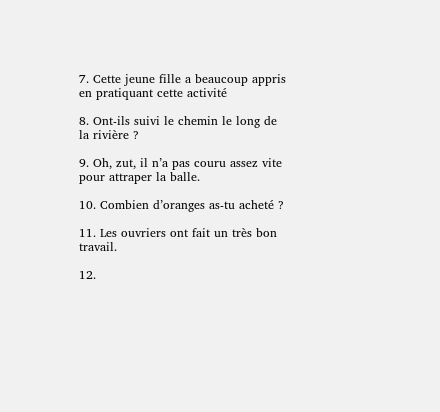7. Cette jeune fille a beaucoup appris en pratiquant cette activité

8. Ont-ils suivi le chemin le long de la rivière ?

9. Oh, zut, il n’a pas couru assez vite pour attraper la balle.

10. Combien d’oranges as-tu acheté ?

11. Les ouvriers ont fait un très bon travail.

12.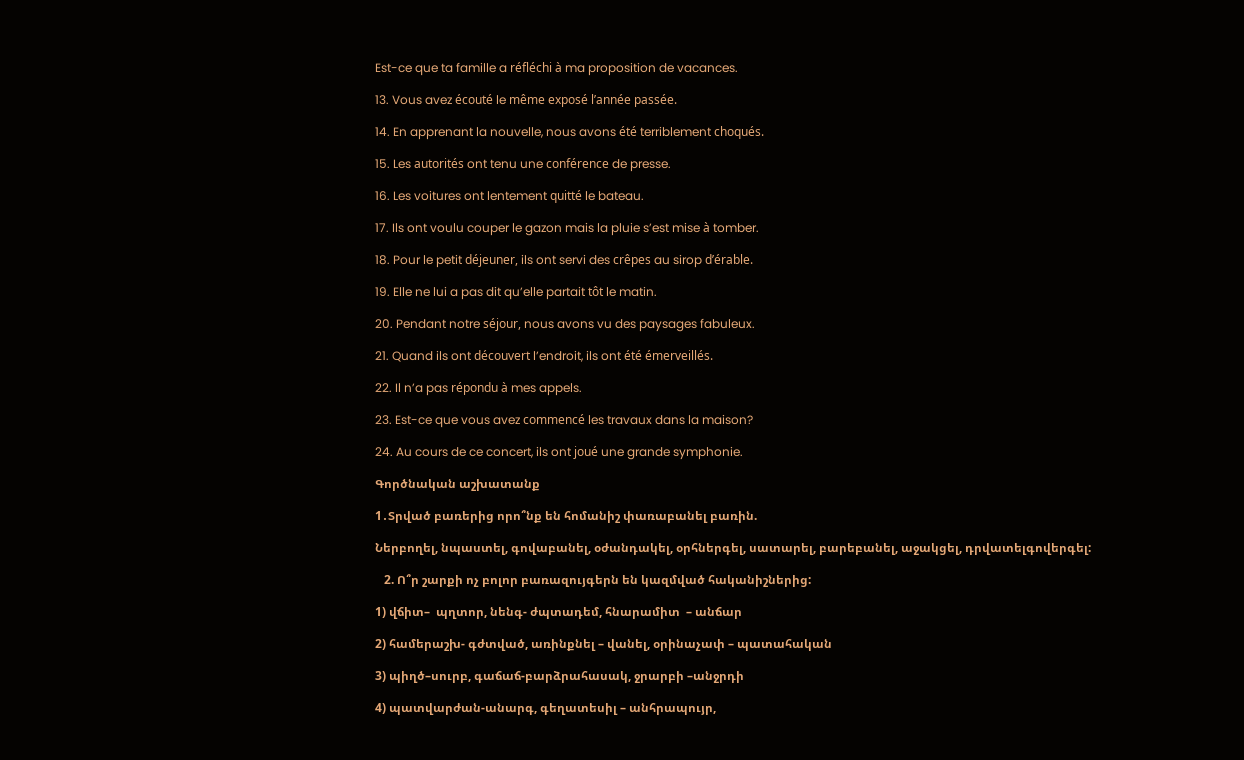Est-ce que ta famille a réfléchi à ma proposition de vacances.

13. Vous avez écouté le même exposé l’année passée.

14. En apprenant la nouvelle, nous avons été terriblement choqués.

15. Les autorités ont tenu une conférence de presse.

16. Les voitures ont lentement quitté le bateau.

17. Ils ont voulu couper le gazon mais la pluie s’est mise à tomber.

18. Pour le petit déjeuner, ils ont servi des crêpes au sirop d’érable.

19. Elle ne lui a pas dit qu’elle partait tôt le matin.

20. Pendant notre séjour, nous avons vu des paysages fabuleux.

21. Quand ils ont découvert l’endroit, ils ont été émerveillés.

22. Il n’a pas répondu à mes appels.

23. Est-ce que vous avez commencé les travaux dans la maison?

24. Au cours de ce concert, ils ont joué une grande symphonie.

Գործնական աշխատանք

1․Տրված բառերից որո՞նք են հոմանիշ փառաբանել բառին.

Ներբողել, նպաստել, գովաբանել, օժանդակել, օրհներգել, սատարել, բարեբանել, աջակցել, դրվատելգովերգել:

   2. Ո՞ր շարքի ոչ բոլոր բառազույգերն են կազմված հականիշներից:

1) վճիտ–  պղտոր, նենգ- ժպտադեմ, հնարամիտ  – անճար

2) համերաշխ- գժտված, առինքնել – վանել, օրինաչափ – պատահական

3) պիղծ–սուրբ, գաճաճ-բարձրահասակ, ջրարբի –անջրդի

4) պատվարժան-անարգ, գեղատեսիլ – անհրապույր,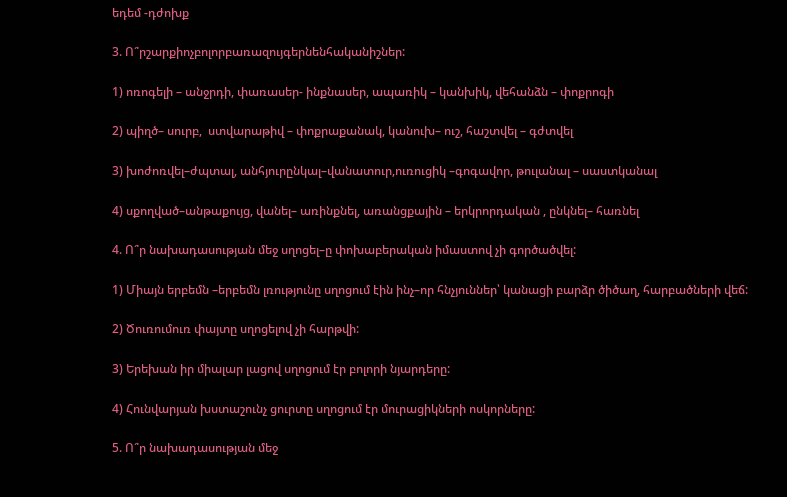եդեմ -դժոխք

3. Ո՞րշարքիոչբոլորբառազույգերնենհականիշներ:

1) ոռոգելի – անջրդի, փառասեր- ինքնասեր, ապառիկ – կանխիկ, վեհանձն – փոքրոգի

2) պիղծ– սուրբ,  ստվարաթիվ – փոքրաքանակ, կանուխ– ուշ, հաշտվել – գժտվել

3) խոժոռվել–ժպտալ, անհյուրընկալ–վանատուր,ուռուցիկ –գոգավոր, թուլանալ – սաստկանալ

4) սքողված–անթաքույց, վանել– առինքնել, առանցքային – երկրորդական , ընկնել– հառնել

4. Ո՞ր նախադասության մեջ սղոցել–ը փոխաբերական իմաստով չի գործածվել:

1) Միայն երբեմն –երբեմն լռությունը սղոցում էին ինչ–որ հնչյուններ՝ կանացի բարձր ծիծաղ, հարբածների վեճ:

2) Ծուռումուռ փայտը սղոցելով չի հարթվի:

3) Երեխան իր միալար լացով սղոցում էր բոլորի նյարդերը:

4) Հունվարյան խստաշունչ ցուրտը սղոցում էր մուրացիկների ոսկորները:

5. Ո՞ր նախադասության մեջ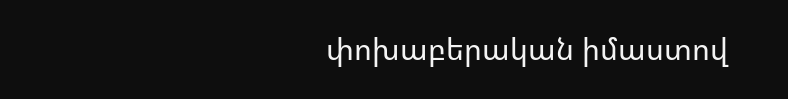փոխաբերական իմաստով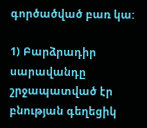գործածված բառ կա:

1) Բարձրադիր սարավանդը շրջապատված էր բնության գեղեցիկ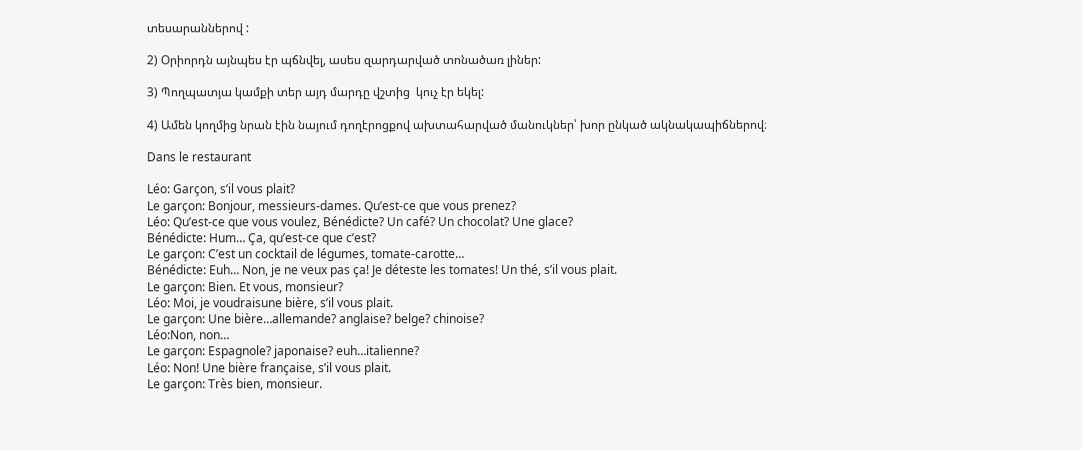տեսարաններով :

2) Օրիորդն այնպես էր պճնվել, ասես զարդարված տոնածառ լիներ:

3) Պողպատյա կամքի տեր այդ մարդը վշտից  կուչ էր եկել:

4) Ամեն կողմից նրան էին նայում դողէրոցքով ախտահարված մանուկներ՝ խոր ընկած ակնակապիճներով։

Dans le restaurant

Léo: Garçon, s’il vous plait?
Le garçon: Bonjour, messieurs-dames. Qu’est-ce que vous prenez?
Léo: Qu’est-ce que vous voulez, Bénédicte? Un café? Un chocolat? Une glace?
Bénédicte: Hum… Ça, qu’est-ce que c’est?
Le garçon: C’est un cocktail de légumes, tomate-carotte…
Bénédicte: Euh… Non, je ne veux pas ça! Je déteste les tomates! Un thé, s’il vous plait.
Le garçon: Bien. Et vous, monsieur?
Léo: Moi, je voudraisune bière, s’il vous plait.
Le garçon: Une bière…allemande? anglaise? belge? chinoise?
Léo:Non, non…
Le garçon: Espagnole? japonaise? euh…italienne?
Léo: Non! Une bière française, s’il vous plait.
Le garçon: Très bien, monsieur.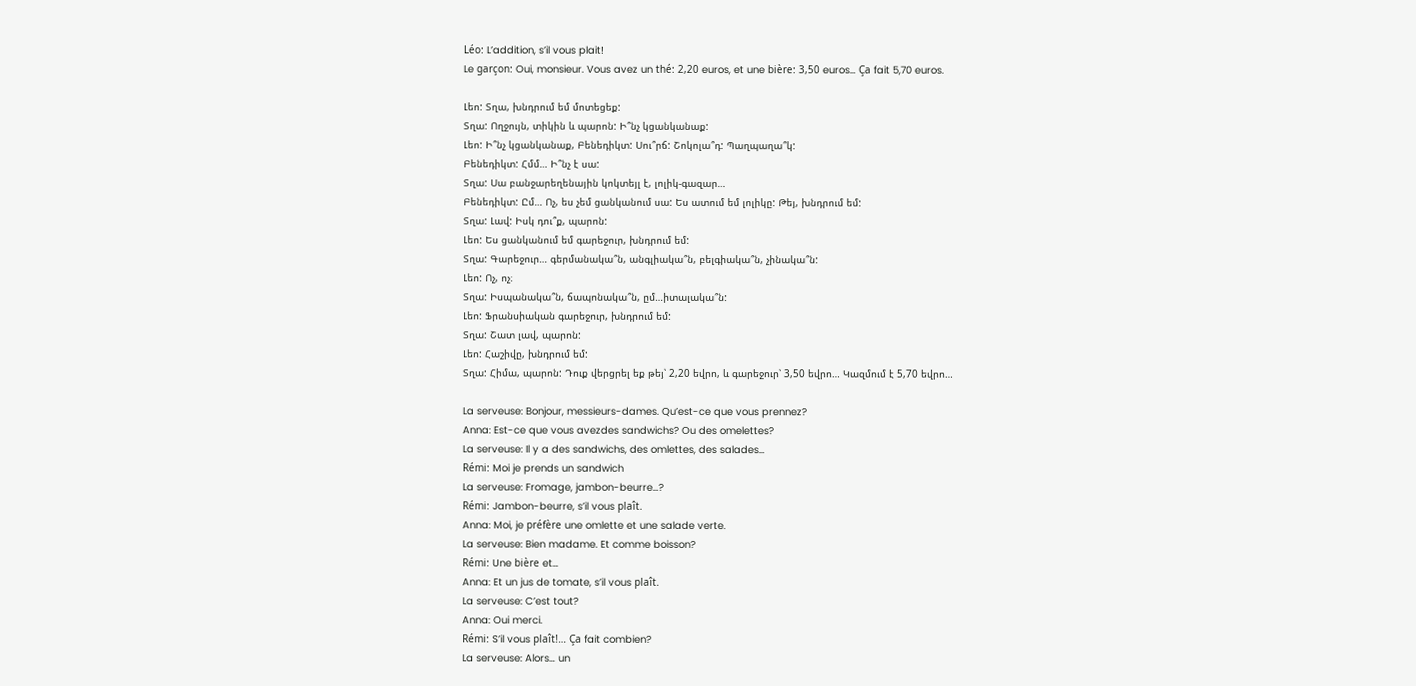Léo: L’addition, s’il vous plait!
Le garçon: Oui, monsieur. Vous avez un thé: 2,20 euros, et une bière: 3,50 euros… Ça fait 5,70 euros.

Լեո: Տղա, խնդրում եմ մոտեցեք:
Տղա: Ողջույն, տիկին և պարոն: Ի՞նչ կցանկանաք:
Լեո: Ի՞նչ կցանկանաք, Բենեդիկտ: Սու՞րճ: Շոկոլա՞դ: Պաղպաղա՞կ:
Բենեդիկտ: Հմմ… Ի՞նչ է սա:
Տղա: Սա բանջարեղենային կոկտեյլ է, լոլիկ-գազար…
Բենեդիկտ: Ըմ… Ոչ, ես չեմ ցանկանում սա: Ես ատում եմ լոլիկը: Թեյ, խնդրում եմ:
Տղա: Լավ: Իսկ դու՞ք, պարոն:
Լեո: Ես ցանկանում եմ գարեջուր, խնդրում եմ:
Տղա: Գարեջուր… գերմանակա՞ն, անգլիակա՞ն, բելգիակա՞ն, չինակա՞ն:
Լեո: Ոչ, ոչ։
Տղա: Իսպանակա՞ն, ճապոնակա՞ն, ըմ…իտալակա՞ն:
Լեո: Ֆրանսիական գարեջուր, խնդրում եմ:
Տղա: Շատ լավ, պարոն:
Լեո: Հաշիվը, խնդրում եմ:
Տղա: Հիմա, պարոն: Դուք վերցրել եք թեյ՝ 2,20 եվրո, և գարեջուր՝ 3,50 եվրո… Կազմում է 5,70 եվրո…

La serveuse: Bonjour, messieurs-dames. Qu’est-ce que vous prennez?
Anna: Est-ce que vous avezdes sandwichs? Ou des omelettes?
La serveuse: Il y a des sandwichs, des omlettes, des salades…
Rémi: Moi je prends un sandwich
La serveuse: Fromage, jambon-beurre…?
Rémi: Jambon-beurre, s’il vous plaît.
Anna: Moi, je préfère une omlette et une salade verte.
La serveuse: Bien madame. Et comme boisson?
Rémi: Une bière et…
Anna: Et un jus de tomate, s’il vous plaît.
La serveuse: C’est tout?
Anna: Oui merci.
Rémi: S’il vous plaît!… Ça fait combien?
La serveuse: Alors… un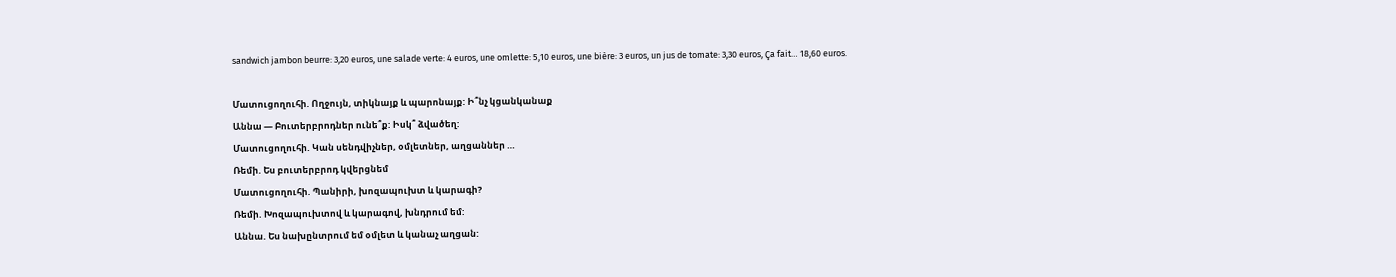sandwich jambon beurre: 3,20 euros, une salade verte: 4 euros, une omlette: 5,10 euros, une bière: 3 euros, un jus de tomate: 3,30 euros, Ça fait… 18,60 euros.

Մատուցողուհի. Ողջույն, տիկնայք և պարոնայք: Ի՞նչ կցանկանաք
Աննա — Բուտերբրոդներ ունե՞ք: Իսկ՞ ձվածեղ:
Մատուցողուհի. Կան սենդվիչներ, օմլետներ, աղցաններ …
Ռեմի. Ես բուտերբրոդ կվերցնեմ
Մատուցողուհի. Պանիրի, խոզապուխտ և կարագի?
Ռեմի. Խոզապուխտով և կարագով, խնդրում եմ:
Աննա. Ես նախընտրում եմ օմլետ և կանաչ աղցան: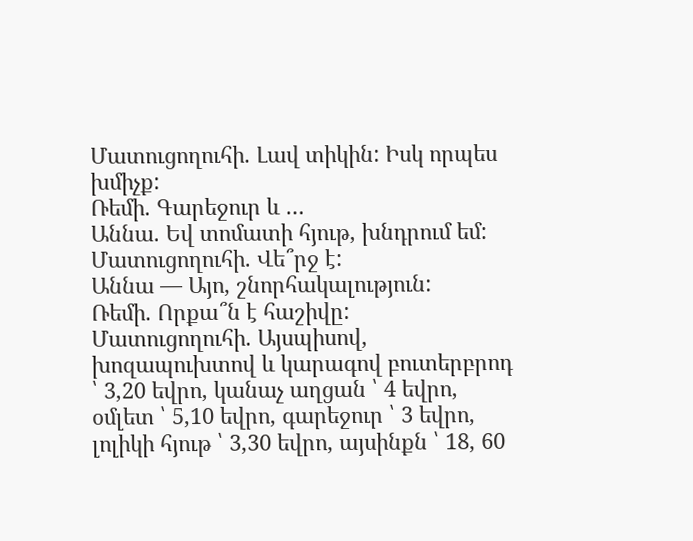Մատուցողուհի. Լավ տիկին: Իսկ որպես խմիչք:
Ռեմի. Գարեջուր և …
Աննա. Եվ տոմատի հյութ, խնդրում եմ:
Մատուցողուհի. Վե՞րջ է:
Աննա — Այո, շնորհակալություն:
Ռեմի. Որքա՞ն է հաշիվը:
Մատուցողուհի. Այսպիսով, խոզապուխտով և կարագով բուտերբրոդ ՝ 3,20 եվրո, կանաչ աղցան ՝ 4 եվրո, օմլետ ՝ 5,10 եվրո, գարեջուր ՝ 3 եվրո, լոլիկի հյութ ՝ 3,30 եվրո, այսինքն ՝ 18, 60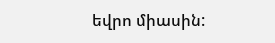եվրո միասին: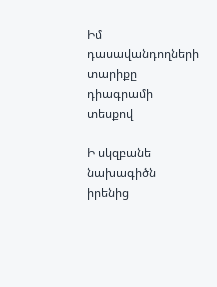Իմ դասավանդողների տարիքը դիագրամի տեսքով

Ի սկզբանե նախագիծն իրենից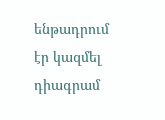ենթադրում էր կազմել դիագրամ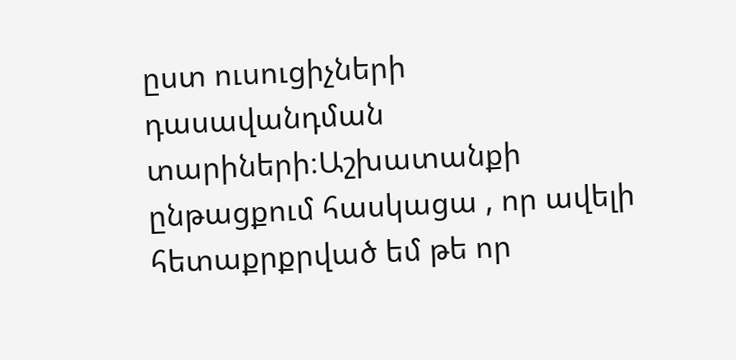ըստ ուսուցիչների դասավանդման տարիների։Աշխատանքի ընթացքում հասկացա , որ ավելի հետաքրքրված եմ թե որ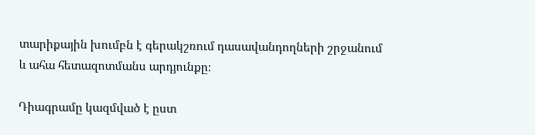տարիքային խումբն է գերակշռում դասավանդողների շրջանում և ահա հետազոտմանս արդյունքը։

Դիագրամը կազմված է ըստ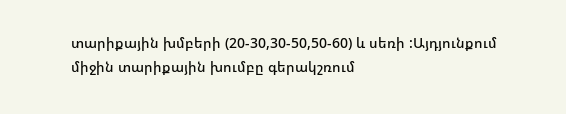տարիքային խմբերի (20-30,30-50,50-60) և սեռի :Այդյունքում միջին տարիքային խումբը գերակշռում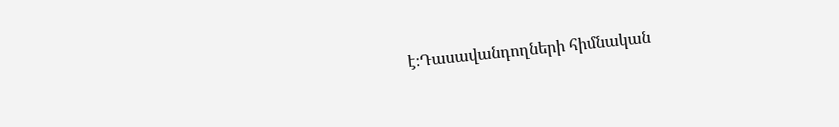է։Դասավանդողների հիմնական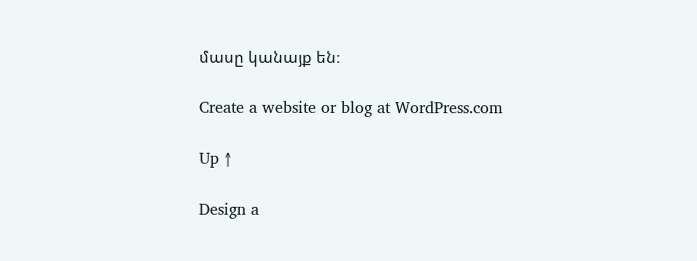մասը կանայք են։

Create a website or blog at WordPress.com

Up ↑

Design a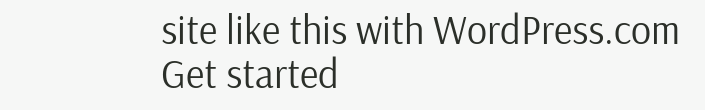site like this with WordPress.com
Get started